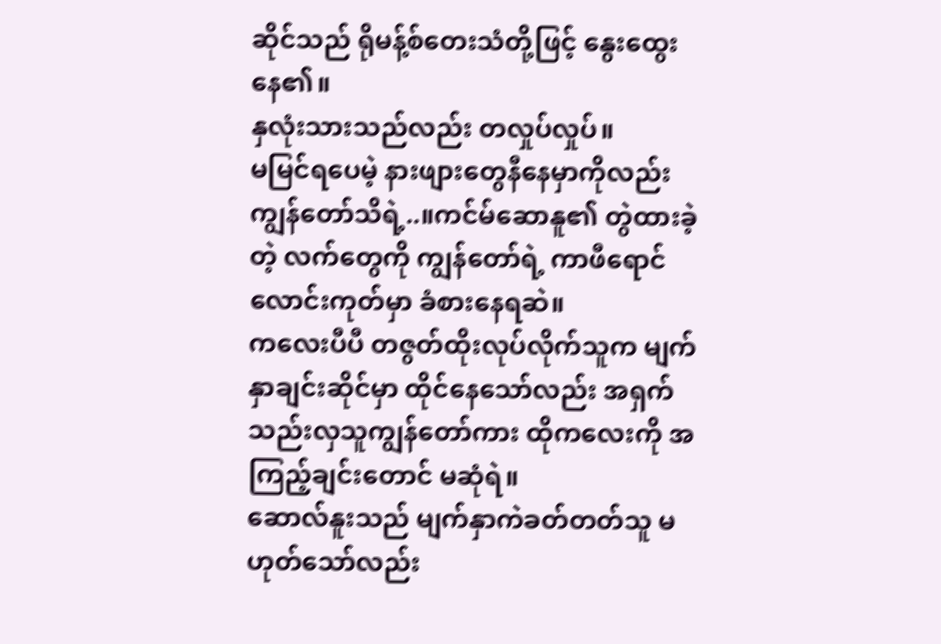ဆိုင်သည် ရိုမန့်စ်တေးသံတို့ဖြင့် နွေးထွေးနေ၏။
နှလုံးသားသည်လည်း တလှုပ်လှုပ်။
မမြင်ရပေမဲ့ နားဖျားတွေနီနေမှာကိုလည်း ကျွန်တော်သိရဲ့..။ကင်မ်ဆောနူ၏ တွဲထားခဲ့တဲ့ လက်တွေကို ကျွန်တော်ရဲ့ ကာဖီရောင်လောင်းကုတ်မှာ ခံစားနေရဆဲ။
ကလေးပီပီ တဇွတ်ထိုးလုပ်လိုက်သူက မျက်နှာချင်းဆိုင်မှာ ထိုင်နေသော်လည်း အရှက်သည်းလှသူကျွန်တော်ကား ထိုကလေးကို အကြည့်ချင်းတောင် မဆုံရဲ။
ဆောလ်နူးသည် မျက်နှာကဲခတ်တတ်သူ မဟုတ်သော်လည်း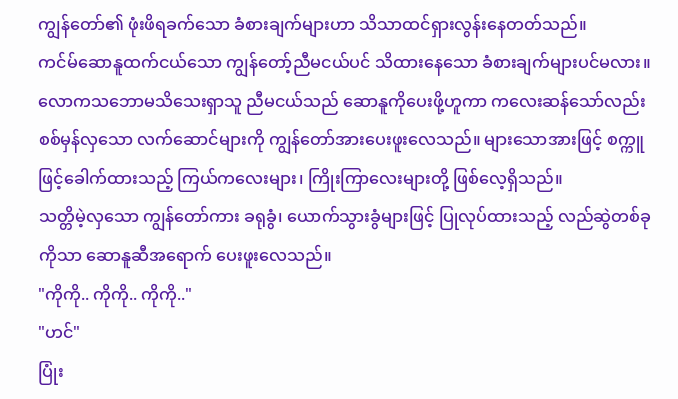ကျွန်တော်၏ ဖုံးဖိရခက်သော ခံစားချက်များဟာ သိသာထင်ရှားလွန်းနေတတ်သည်။
ကင်မ်ဆောနူထက်ငယ်သော ကျွန်တော့်ညီမငယ်ပင် သိထားနေသော ခံစားချက်များပင်မလား။
လောကသဘောမသိသေးရှာသူ ညီမငယ်သည် ဆောနူကိုပေးဖို့ဟူကာ ကလေးဆန်သော်လည်း စစ်မှန်လှသော လက်ဆောင်များကို ကျွန်တော်အားပေးဖူးလေသည်။ များသောအားဖြင့် စက္ကူဖြင့်ခေါက်ထားသည့် ကြယ်ကလေးများ၊ ကြိုးကြာလေးများတို့ ဖြစ်လေ့ရှိသည်။
သတ္တိမဲ့လှသော ကျွန်တော်ကား ခရုခွံ၊ ယောက်သွားခွံများဖြင့် ပြုလုပ်ထားသည့် လည်ဆွဲတစ်ခုကိုသာ ဆောနူဆီအရောက် ပေးဖူးလေသည်။
"ကိုကို.. ကိုကို.. ကိုကို.."
"ဟင်"
ပြုံး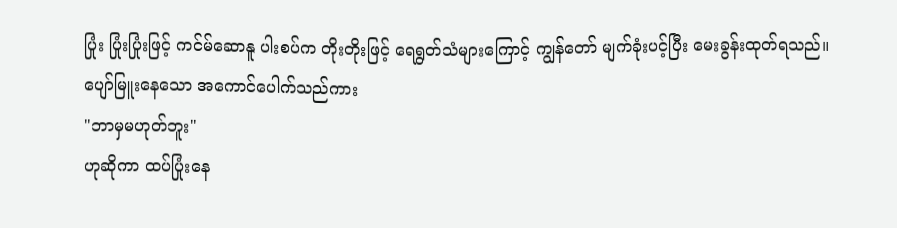ပြုံး ပြုံးပြုံးဖြင့် ကင်မ်ဆောနူ ပါးစပ်က တိုးတိုးဖြင့် ရေရွတ်သံများကြောင့် ကျွန်တော် မျက်ခုံးပင့်ပြီး မေးခွန်းထုတ်ရသည်။
ပျော်မြူးနေသော အကောင်ပေါက်သည်ကား
"ဘာမှမဟုတ်ဘူး"
ဟုဆိုကာ ထပ်ပြုံးနေ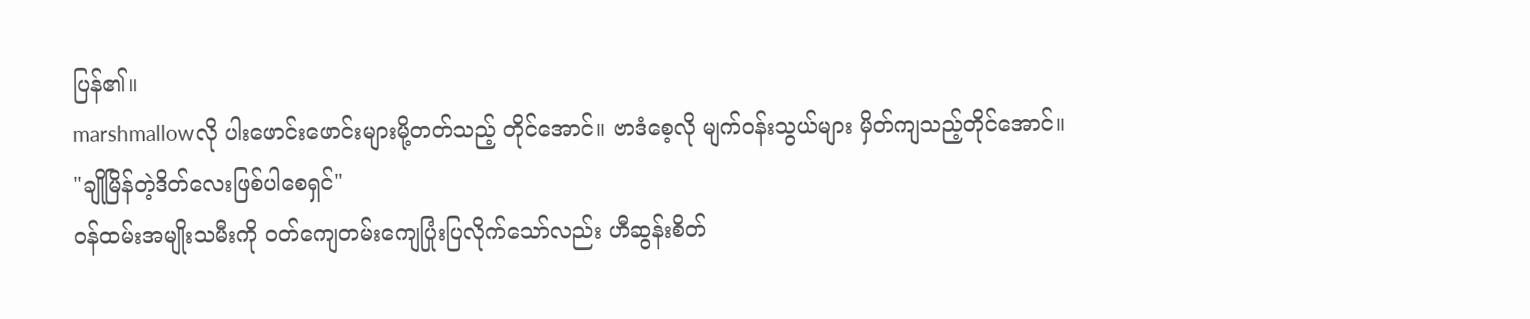ပြန်၏။
marshmallowလို ပါးဖောင်းဖောင်းများမို့တတ်သည့် တိုင်အောင်။ ဗာဒံစေ့လို မျက်ဝန်းသွယ်များ မှိတ်ကျသည့်တိုင်အောင်။
"ချိုမြိန်တဲ့ဒိတ်လေးဖြစ်ပါစေရှင်"
ဝန်ထမ်းအမျိုးသမီးကို ဝတ်ကျေတမ်းကျေပြုံးပြလိုက်သော်လည်း ဟီဆွန်းစိတ်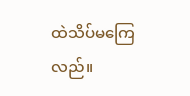ထဲသိပ်မကြေလည်။